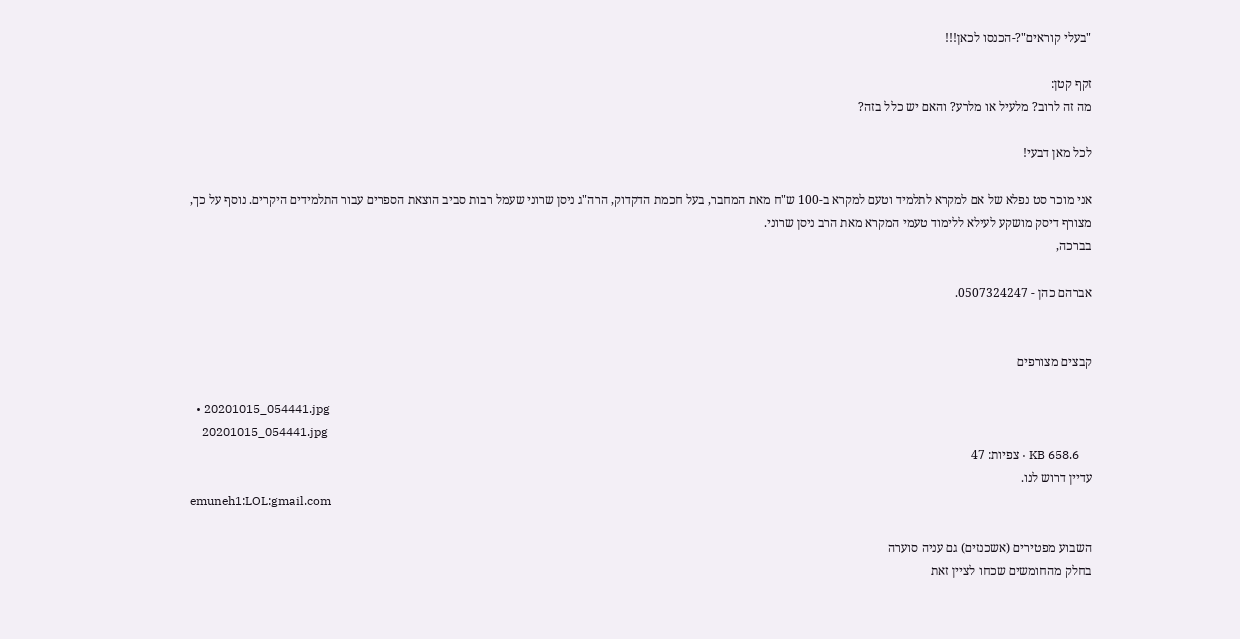"בעלי קוראים"?-הכנסו לכאן!!!

זקף קטן:
מה זה לרוב? מלעיל או מלרע? והאם יש כלל בזה?

לכל מאן דבעי!

אני מוכר סט נפלא של אם למקרא לתלמיד וטעם למקרא ב-100 ש"ח מאת המחבר, בעל חכמת הדקדוק, הרה"ג ניסן שרוני שעמל רבות סביב הוצאת הספרים עבור התלמידים היקרים. נוסף על כך, מצורף דיסק מושקע לעילא ללימוד טעמי המקרא מאת הרב ניסן שרוני.
בברכה,

אברהם כהן - 0507324247.


קבצים מצורפים

  • 20201015_054441.jpg
    20201015_054441.jpg
    KB 658.6 · צפיות: 47
עדיין דרוש לנו.
emuneh1:LOL:gmail.com

השבוע מפטירים (אשכנזים) גם עניה סוערה
בחלק מהחומשים שכחו לציין זאת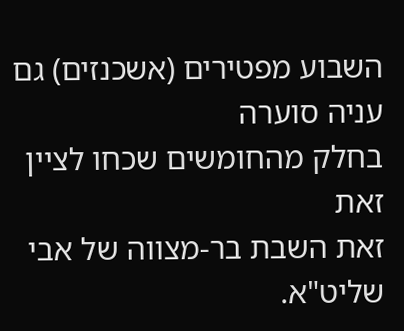השבוע מפטירים (אשכנזים) גם עניה סוערה
בחלק מהחומשים שכחו לציין זאת
זאת השבת בר-מצווה של אבי שליט"א.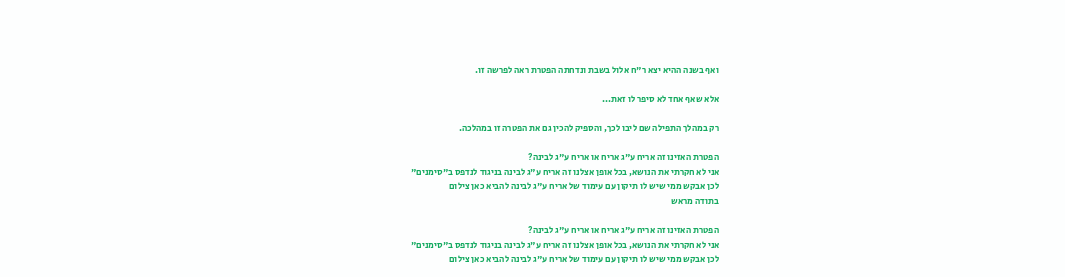ואף בשנה ההיא יצא ר"ח אלול בשבת ונדחתה הפטרת ראה לפרשה זו.

אלא שאף אחד לא סיפר לו זאת...

רק במהלך התפילה שם ליבו לכך, והספיק להכין גם את הפטרה זו במהלכה.

הפטרת האזינו זה אריח ע"ג אריח או אריח ע"ג לבינה?
אני לא חקרתי את הנושא, בכל אופן אצלנו זה אריח ע"ג לבינה בניגוד לנדפס ב"סימנים"
לכן אבקש ממי שיש לו תיקון עם עימוד של אריח ע"ג לבינה להביא כאן צילום
בתודה מראש

הפטרת האזינו זה אריח ע"ג אריח או אריח ע"ג לבינה?
אני לא חקרתי את הנושא, בכל אופן אצלנו זה אריח ע"ג לבינה בניגוד לנדפס ב"סימנים"
לכן אבקש ממי שיש לו תיקון עם עימוד של אריח ע"ג לבינה להביא כאן צילום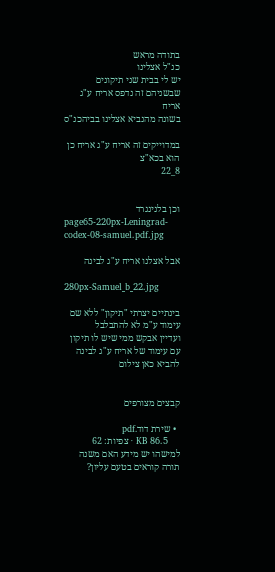בתודה מראש
כנ"ל אצלינו
יש לי בבית שני תיקונים שבשניהם זה נדפס אריח ע"ג אריח
בשונה מהנביא אצלינו בביהכנ"ס

במדוייקים זה אריח ע"ג אריח כן הוא בכא"צ
8_22


וכן בלנינגרד
page65-220px-Leningrad-codex-08-samuel.pdf.jpg

אבל אצלנו אריח ע"ג לבינה

280px-Samuel_b_22.jpg

בינתיים יצרתי "תיקון" ללא שם עימוד ע"מ לא להתבלבל
ועדיין אבקש ממי שיש לו תיקון עם עימוד של אריח ע"ג לבינה להביא כאן צילום


קבצים מצורפים

  • שירת דוד.pdf
    KB 86.5 · צפיות: 62
למישהו יש מידע האם משנה תורה קוראים בטעם עליון?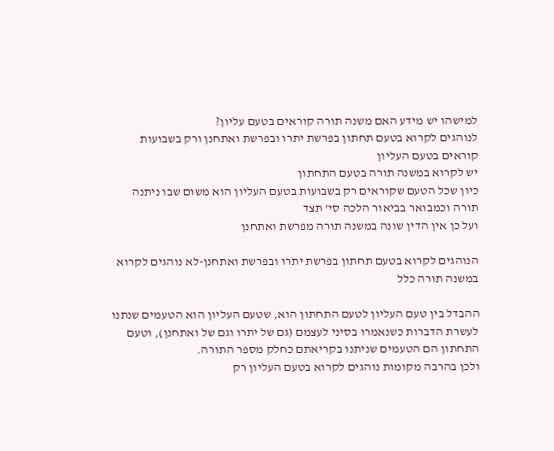למישהו יש מידע האם משנה תורה קוראים בטעם עליון?
לנוהגים לקרוא בטעם תחתון בפרשת יתרו ובפרשת ואתחנן ורק בשבועות קוראים בטעם העליון
יש לקרוא במשנה תורה בטעם התחתון
כיון שכל הטעם שקוראים רק בשבועות בטעם העליון הוא משום שבו ניתנה תורה וכמבואר בביאור הלכה סי' תצד
ועל כן אין הדין שונה במשנה תורה מפרשת ואתחנן

הנוהגים לקרוא בטעם תחתון בפרשת יתרו ובפרשת ואתחנן-לא נוהגים לקרוא במשנה תורה כלל

ההבדל בין טעם העליון לטעם התחתון הוא, שטעם העליון הוא הטעמים שנתנו לעשרת הדברות כשנאמרו בסיני לעצמם (גם של יתרו וגם של ואתחנן), וטעם התחתון הם הטעמים שניתנו בקריאתם כחלק מספר התורה.
ולכן בהרבה מקומות נוהגים לקרוא בטעם העליון רק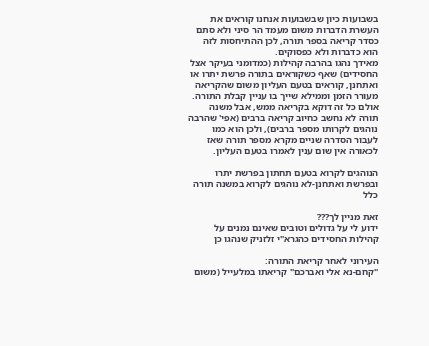בשבועות כיון שבשבועות אנחנו קוראים את העשרת הדברות משום מעמד הר סיני ולא סתם כסדר קריאה בספר תורה, לכן ההתיחסות לזה הוא כדברות ולא כפסוקים.
מאידך נהגו בהרבה קהילות (כמדומני בעיקר אצל החסידים) שאף כשקוראים בתורה פרשת יתרו או ואתחנן, קוראים בטעם העליון משום שהקריאה מעורר הזמן וממילא שייך בו עניין קבלת התורה.
אולם כל זה דוקא בקריאה ממש, אבל משנה תורה לא נחשב כחיוב קריאה ברבים (אפי' שהרבה נוהגים לקרותו מספר ברבים), ולכן הוא כמו לעבור הסדרה שניים מקרא מספר תורה שאז לכאורה אין שום ענין לאמרו בטעם העליון.

הנוהגים לקרוא בטעם תחתון בפרשת יתרו ובפרשת ואתחנן-לא נוהגים לקרוא במשנה תורה כלל

זאת מניין לך???
ידוע לי על גדולים וטובים שאינם נמנים על קהילות החסידים כהגרא"י זלזניק שנהגו כן

העירוני לאחר קריאת התורה:
"קחם-נא אלי ואברכם" קריאתו במלעייל (משום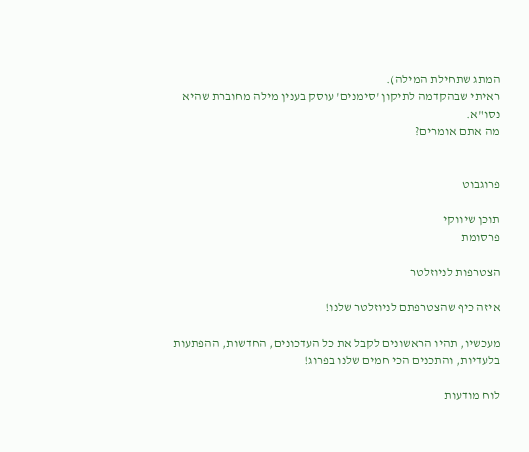המתג שתחילת המילה).
ראיתי שבהקדמה לתיקון 'סימנים' עוסק בענין מילה מחוברת שהיא נסו"א.
מה אתם אומרים?


פרוגבוט

תוכן שיווקי
פרסומת

הצטרפות לניוזלטר

איזה כיף שהצטרפתם לניוזלטר שלנו!

מעכשיו, תהיו הראשונים לקבל את כל העדכונים, החדשות, ההפתעות בלעדיות, והתכנים הכי חמים שלנו בפרוג!

לוח מודעות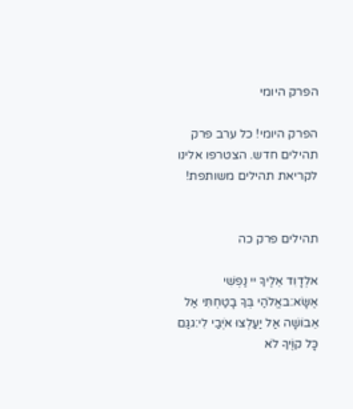הפרק היומי

הפרק היומי! כל ערב פרק תהילים חדש. הצטרפו אלינו לקריאת תהילים משותפת!


תהילים פרק כה

אלְדָוִד אֵלֶיךָ יי נַפְשִׁי אֶשָּׂא:באֱלֹהַי בְּךָ בָטַחְתִּי אַל אֵבוֹשָׁה אַל יַעַלְצוּ אֹיְבַי לִי:גגַּם כָּל קוֶֹיךָ לֹא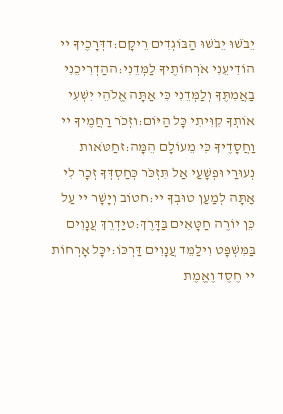יֵבֹשׁוּ יֵבֹשׁוּ הַבּוֹגְדִים רֵיקָם:דדְּרָכֶיךָ יי הוֹדִיעֵנִי אֹרְחוֹתֶיךָ לַמְּדֵנִי:ההַדְרִיכֵנִי בַאֲמִתֶּךָ וְלַמְּדֵנִי כִּי אַתָּה אֱלֹהֵי יִשְׁעִי אוֹתְךָ קִוִּיתִי כָּל הַיּוֹם:וזְכֹר רַחֲמֶיךָ יי וַחֲסָדֶיךָ כִּי מֵעוֹלָם הֵמָּה:זחַטֹּאות נְעוּרַי וּפְשָׁעַי אַל תִּזְכֹּר כְּחַסְדְּךָ זְכָר לִי אַתָּה לְמַעַן טוּבְךָ יי:חטוֹב וְיָשָׁר יי עַל כֵּן יוֹרֶה חַטָּאִים בַּדָּרֶךְ:טיַדְרֵךְ עֲנָוִים בַּמִּשְׁפָּט וִילַמֵּד עֲנָוִים דַּרְכּוֹ:יכָּל אָרְחוֹת יי חֶסֶד וֶאֱמֶת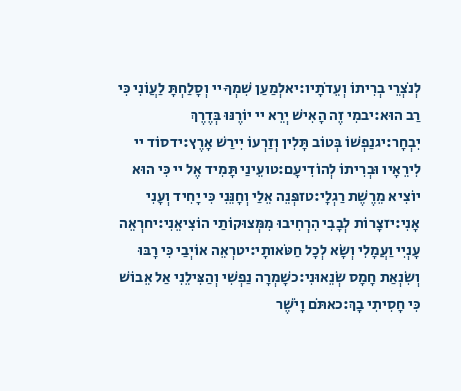לְנֹצְרֵי בְרִיתוֹ וְעֵדֹתָיו:יאלְמַעַן שִׁמְךָ יי וְסָלַחְתָּ לַעֲוֹנִי כִּי רַב הוּא:יבמִי זֶה הָאִישׁ יְרֵא יי יוֹרֶנּוּ בְּדֶרֶךְ יִבְחָר:יגנַפְשׁוֹ בְּטוֹב תָּלִין וְזַרְעוֹ יִירַשׁ אָרֶץ:ידסוֹד יי לִירֵאָיו וּבְרִיתוֹ לְהוֹדִיעָם:טועֵינַי תָּמִיד אֶל יי כִּי הוּא יוֹצִיא מֵרֶשֶׁת רַגְלָי:טזפְּנֵה אֵלַי וְחָנֵּנִי כִּי יָחִיד וְעָנִי אָנִי:יזצָרוֹת לְבָבִי הִרְחִיבוּ מִמְּצוּקוֹתַי הוֹצִיאֵנִי:יחרְאֵה עָנְיִי וַעֲמָלִי וְשָׂא לְכָל חַטֹּאותָי:יטרְאֵה אוֹיְבַי כִּי רָבּוּ וְשִׂנְאַת חָמָס שְׂנֵאוּנִי:כשָׁמְרָה נַפְשִׁי וְהַצִּילֵנִי אַל אֵבוֹשׁ כִּי חָסִיתִי בָךְ:כאתֹּם וָיֹשֶׁר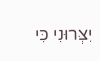יִצְּרוּנִי כִּי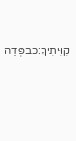קִוִּיתִיךָ:כבפְּדֵה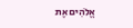אֱלֹהִים אֶת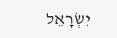יִשְׂרָאֵל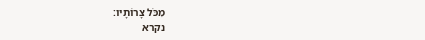מִכֹּל צָרוֹתָיו:
נקרא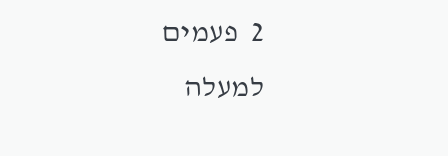2  פעמים
למעלה